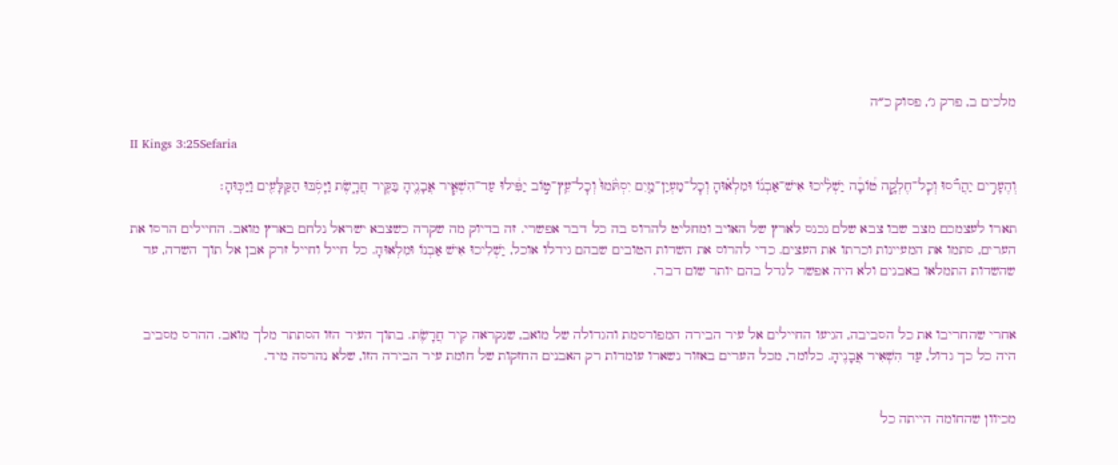מלכים ב, פרק ג׳, פסוק כ״ה

II Kings 3:25Sefaria

וְהֶעָרִ֣ים יַהֲרֹ֡סוּ וְכׇל־חֶלְקָ֣ה ט֠וֹבָ֠ה יַשְׁלִ֨יכוּ אִישׁ־אַבְנ֜וֹ וּמִלְא֗וּהָ וְכׇל־מַעְיַן־מַ֤יִם יִסְתֹּ֙מוּ֙ וְכׇל־עֵֽץ־ט֣וֹב יַפִּ֔ילוּ עַד־הִשְׁאִ֧יר אֲבָנֶ֛יהָ בַּקִּ֖יר חֲרָ֑שֶׂת וַיָּסֹ֥בּוּ הַקַּלָּעִ֖ים וַיַּכּֽוּהָ׃

תארו לעצמכם מצב שבו צבא שלם נכנס לארץ של האויב ומחליט להרוס בה כל דבר אפשרי. זה בדיוק מה שקרה כשצבא ישראל נלחם בארץ מואב. החיילים הרסו את הערים, סתמו את המעיינות וכרתו את העצים. כדי להרוס את השדות הטובים שבהם גידלו אוכל, יַשְׁלִיכוּ אִישׁ אַבְנוֹ וּמִלְאוּהָ. כל חייל וחייל זרק אבן אל תוך השדה, עד שהשדות התמלאו באבנים ולא היה אפשר לגדל בהם יותר שום דבר.


אחרי שהחריבו את כל הסביבה, הגיעו החיילים אל עיר הבירה המפורסמת והגדולה של מואב, שנקראה קִיר חֲרָשֶׂת. בתוך העיר הזו הסתתר מלך מואב. ההרס מסביב היה כל כך גדול, עַד הִשְׁאִיר אֲבָנֶיהָ. כלומר, מכל הערים באזור נשארו עומדות רק האבנים החזקות של חומת עיר הבירה הזו, שלא נהרסה מיד.


מכיוון שהחומה הייתה כל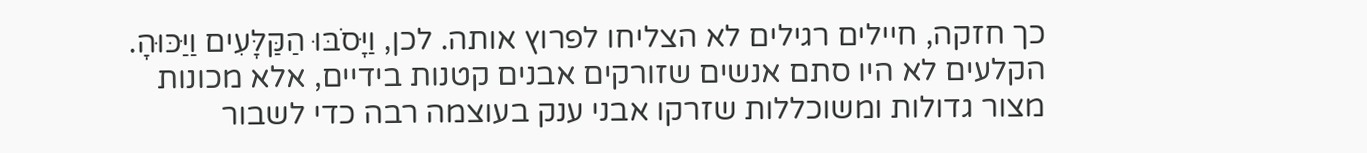כך חזקה, חיילים רגילים לא הצליחו לפרוץ אותה. לכן, וַיָּסֹבּוּ הַקַּלָּעִים וַיַּכּוּהָ. הקלעים לא היו סתם אנשים שזורקים אבנים קטנות בידיים, אלא מכונות מצור גדולות ומשוכללות שזרקו אבני ענק בעוצמה רבה כדי לשבור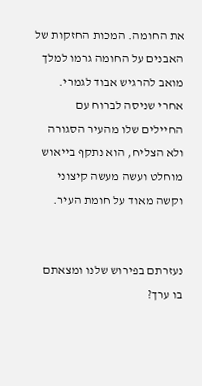את החומה. המכות החזקות של האבנים על החומה גרמו למלך מואב להרגיש אבוד לגמרי. אחרי שניסה לברוח עם החיילים שלו מהעיר הסגורה ולא הצליח, הוא נתקף בייאוש מוחלט ועשה מעשה קיצוני וקשה מאוד על חומת העיר.


נעזרתם בפירוש שלנו ומצאתם בו ערך?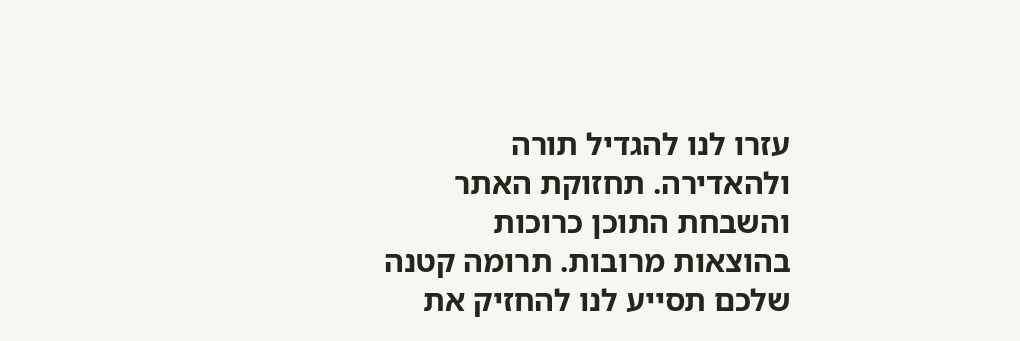עזרו לנו להגדיל תורה ולהאדירה. תחזוקת האתר והשבחת התוכן כרוכות בהוצאות מרובות. תרומה קטנה שלכם תסייע לנו להחזיק את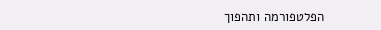הפלטפורמה ותהפוך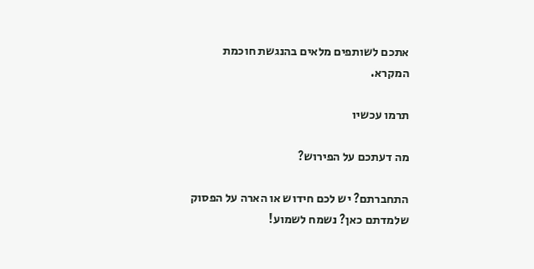אתכם לשותפים מלאים בהנגשת חוכמת המקרא.

תרמו עכשיו

מה דעתכם על הפירוש?

התחברתם? יש לכם חידוש או הארה על הפסוק שלמדתם כאן? נשמח לשמוע!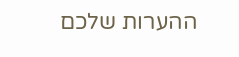ההערות שלכם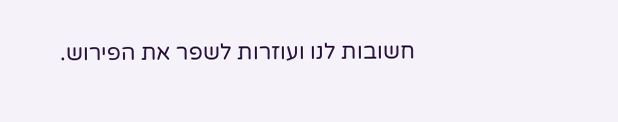חשובות לנו ועוזרות לשפר את הפירוש.